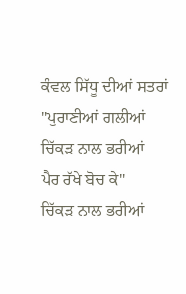ਕੰਵਲ ਸਿੱਧੂ ਦੀਆਂ ਸਤਰਾਂ
"ਪੁਰਾਣੀਆਂ ਗਲੀਆਂ
ਚਿੱਕੜ ਨਾਲ ਭਰੀਆਂ
ਪੈਰ ਰੱਖੇ ਬੋਚ ਕੇ"
ਚਿੱਕੜ ਨਾਲ ਭਰੀਆਂ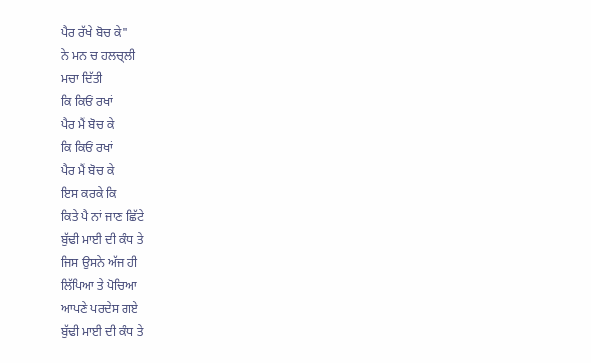ਪੈਰ ਰੱਖੇ ਬੋਚ ਕੇ"
ਨੇ ਮਨ ਚ ਹਲਚ੍ਲੀ
ਮਚਾ ਦਿੱਤੀ
ਕਿ ਕਿਓਂ ਰਖਾਂ
ਪੈਰ ਮੈਂ ਬੋਚ ਕੇ
ਕਿ ਕਿਓਂ ਰਖਾਂ
ਪੈਰ ਮੈਂ ਬੋਚ ਕੇ
ਇਸ ਕਰਕੇ ਕਿ
ਕਿਤੇ ਪੈ ਨਾਂ ਜਾਣ ਛਿੱਟੇ
ਬੁੱਢੀ ਮਾਈ ਦੀ ਕੰਧ ਤੇ
ਜਿਸ ਉਸਨੇ ਅੱਜ ਹੀ
ਲਿੱਪਿਆ ਤੇ ਪੋਚਿਆ
ਆਪਣੇ ਪਰਦੇਸ ਗਏ
ਬੁੱਢੀ ਮਾਈ ਦੀ ਕੰਧ ਤੇ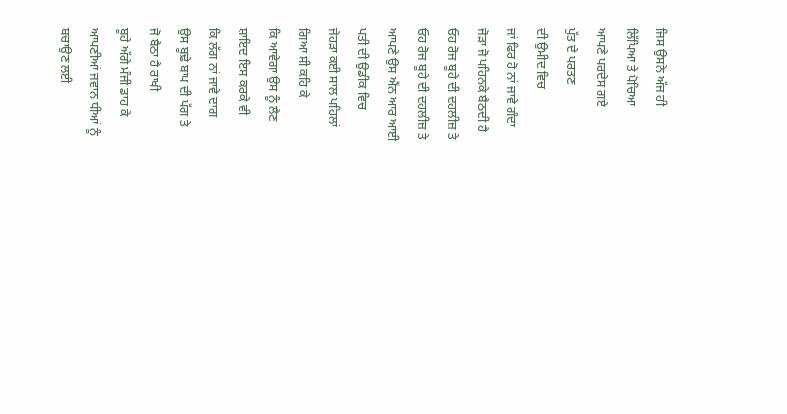ਜਿਸ ਉਸਨੇ ਅੱਜ ਹੀ
ਲਿੱਪਿਆ ਤੇ ਪੋਚਿਆ
ਆਪਣੇ ਪਰਦੇਸ ਗਏ
ਪੁੱਤ ਦੇ ਪਰਤਣ
ਦੀ ਉਮੀਦ ਵਿਚ
ਜਾਂ ਫਿਰ ਹੋ ਨਾਂ ਜਾਵੇ ਗੰਦਾ
ਜੋੜਾ ਜੋ ਪਹਿਨਕੇ ਬੈਠਦੀ ਹੈ
ਓਹ ਰੋਜ ਬੂਹੇ ਦੀ ਦਹਲੀਜ਼ ਤੇ
ਓਹ ਰੋਜ ਬੂਹੇ ਦੀ ਦਹਲੀਜ਼ ਤੇ
ਆਪਣੇ ਉਸ ਐਂਨ ਆਰ ਆਈ
ਪਤੀ ਦੀ ਉਡੀਕ ਵਿਚ
ਜੇਹੜਾ ਕਈ ਸਾਲ ਪਹਿਲਾਂ
ਗਿਆ ਸੀ ਕਹਿ ਕੇ
ਕਿ ਆਵੇਗਾ ਉਸ ਨੂੰ ਲੈਣ
ਸ਼ਾਇਦ ਇਸ ਕਰਕੇ ਵੀ
ਕਿ ਲੱਗ ਨਾਂ ਜਾਵੇ ਦਾਗ
ਉਸ ਬੂਢ਼ੇ ਬਾਪ ਦੀ ਪੱਗ ਤੇ
ਜੋ ਬੈਠਾ ਹੈ ਰਾਖੀ
ਬੂਹੇ ਅੱਗੇ ਮੰਜੀ ਡਾਹ ਕੇ
ਆਪਣੀਆਂ ਜਵਾਨ ਧੀਆਂ ਨੂੰ
ਬਚਾਉਣ ਲਈ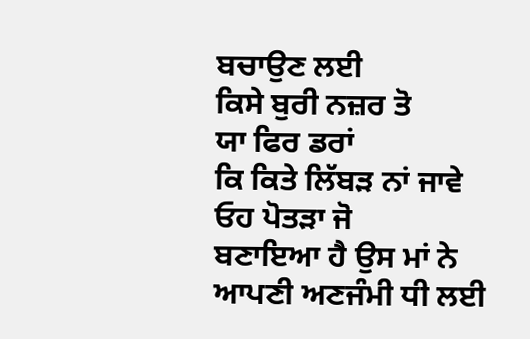ਬਚਾਉਣ ਲਈ
ਕਿਸੇ ਬੁਰੀ ਨਜ਼ਰ ਤੋ
ਯਾ ਫਿਰ ਡਰਾਂ
ਕਿ ਕਿਤੇ ਲਿੱਬੜ ਨਾਂ ਜਾਵੇ
ਓਹ ਪੋਤੜਾ ਜੋ
ਬਣਾਇਆ ਹੈ ਉਸ ਮਾਂ ਨੇ
ਆਪਣੀ ਅਣਜੰਮੀ ਧੀ ਲਈ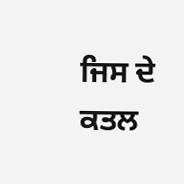ਜਿਸ ਦੇ ਕਤਲ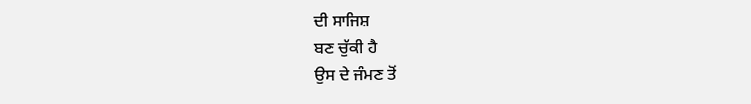ਦੀ ਸਾਜਿਸ਼
ਬਣ ਚੁੱਕੀ ਹੈ
ਉਸ ਦੇ ਜੰਮਣ ਤੋਂ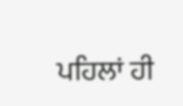ਪਹਿਲਾਂ ਹੀ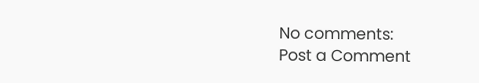No comments:
Post a Comment